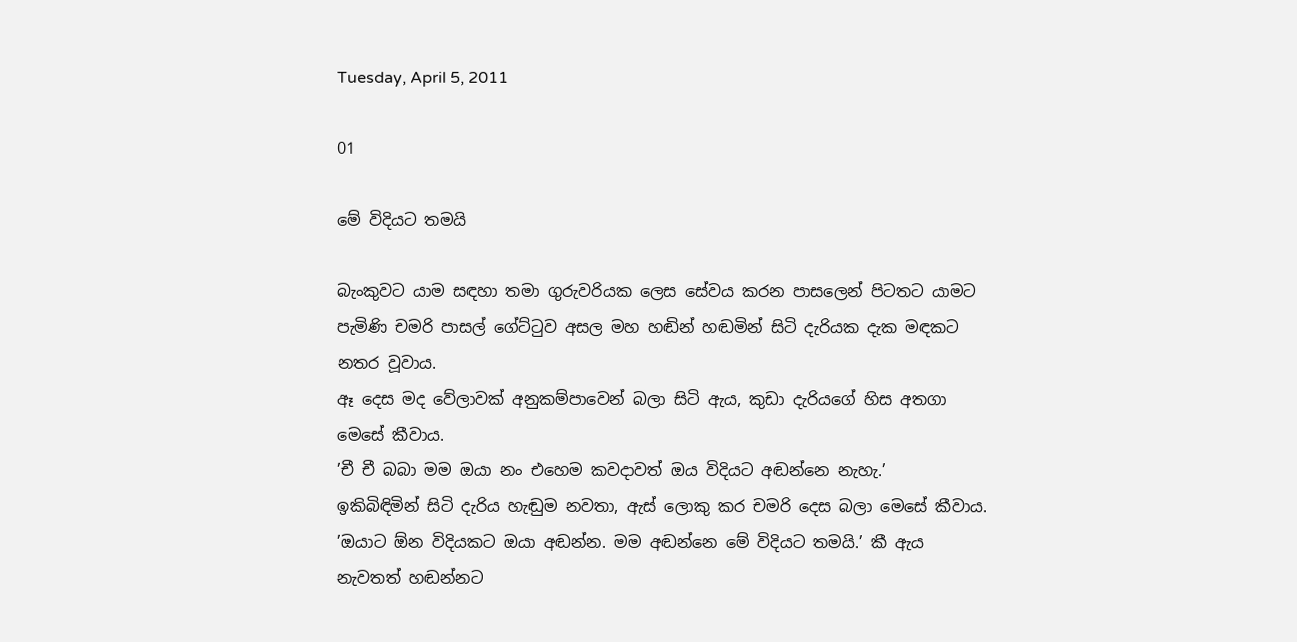Tuesday, April 5, 2011

01

මේ විදියට තමයි

බැංකුවට යාම සඳහා තමා ගුරුවරියක ලෙස සේවය කරන පාසලෙන් පිටතට යාමට පැමිණි චමරි පාසල් ගේට්ටුව අසල මහ හඬින් හඬමින් සිටි දැරියක දැක මඳකට නතර වූවාය.
ඈ දෙස මද වේලාවක් අනුකම්පාවෙන් බලා සිටි ඇය, කුඩා දැරියගේ හිස අතගා මෙසේ කීවාය.
’චී චී බබා මම ඔයා නං එහෙම කවදාවත් ඔය විදියට අඬන්නෙ නැහැ.’
ඉකිබිඳිමින් සිටි දැරිය හැඬුම නවතා, ඇස් ලොකු කර චමරි දෙස බලා මෙසේ කීවාය.
’ඔයාට ඕන විදියකට ඔයා අඬන්න. මම අඬන්නෙ මේ විදියට තමයි.’ කී ඇය නැවතත් හඬන්නට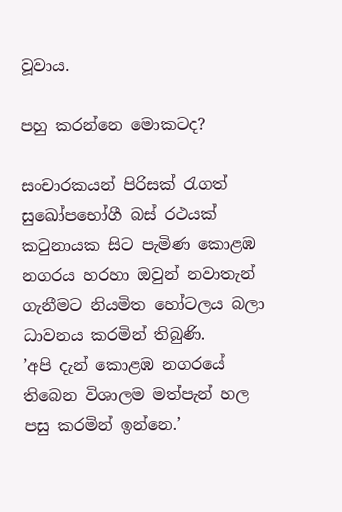වූවාය.

පහු කරන්නෙ මොකටද?

සංචාරකයන් පිරිසක් රැගත් සුඛෝපභෝගී බස් රථයක් කටුනායක සිට පැමිණ කොළඹ නගරය හරහා ඔවුන් නවාතැන් ගැනීමට නියමිත හෝටලය බලා ධාවනය කරමින් තිබුණි.
’අපි දැන් කොළඹ නගරයේ තිබෙන විශාලම මත්පැන් හල පසු කරමින් ඉන්නෙ.’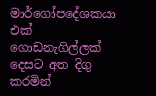මාර්ගෝපදේශකයා එක් ගොඩනැගිල්ලක් දෙසට අත දිගු කරමින්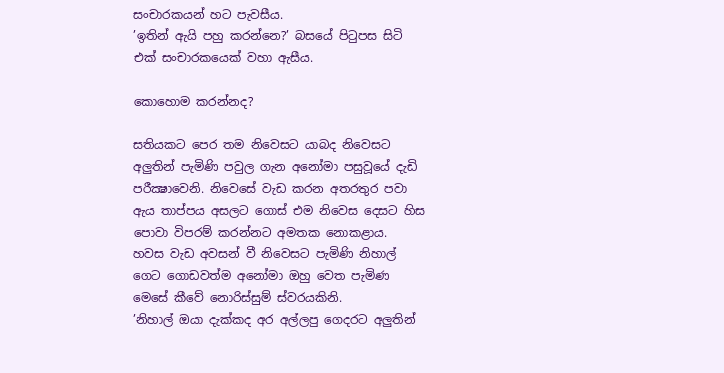සංචාරකයන් හට පැවසීය.
’ඉතින් ඇයි පහු කරන්නෙ?’ බසයේ පිටුපස සිටි එක් සංචාරකයෙක් වහා ඇසීය.

කොහොම කරන්නද?

සතියකට පෙර තම නිවෙසට යාබද නිවෙසට අලුතින් පැමිණි පවුල ගැන අනෝමා පසුවූයේ දැඩි පරීක්‍ෂාවෙනි. නිවෙසේ වැඩ කරන අතරතුර පවා ඇය තාප්පය අසලට ගොස් එම නිවෙස දෙසට හිස පොවා විපරම් කරන්නට අමතක නොකළාය.
හවස වැඩ අවසන් වී නිවෙසට පැමිණි නිහාල් ගෙට ගොඩවත්ම අනෝමා ඔහු වෙත පැමිණ මෙසේ කීවේ නොරිස්සුම් ස්වරයකිනි.
’නිහාල් ඔයා දැක්කද අර අල්ලපු ගෙදරට අලුතින්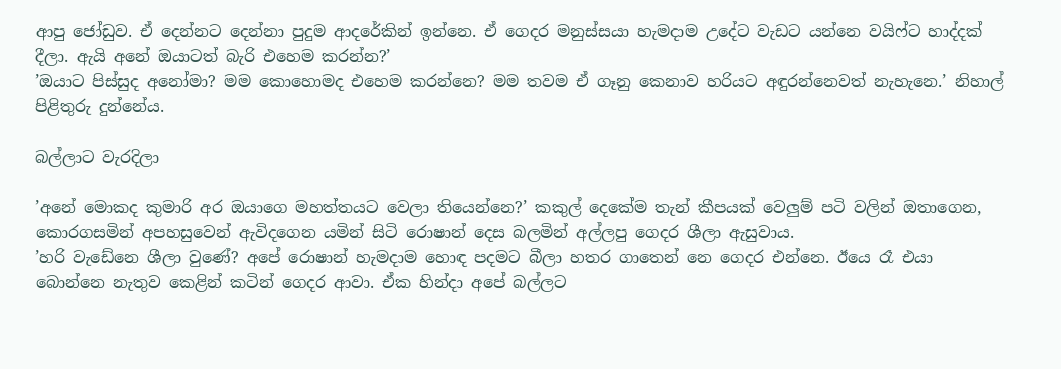ආපු ජෝඩුව. ඒ දෙන්නට දෙන්නා පුදුම ආදරේකින් ඉන්නෙ. ඒ ගෙදර මනුස්සයා හැමදාම උදේට වැඩට යන්නෙ වයිෆ්ට හාද්දක් දීලා. ඇයි අනේ ඔයාටත් බැරි එහෙම කරන්න?’
’ඔයාට පිස්සුද අනෝමා? මම කොහොමද එහෙම කරන්නෙ? මම තවම ඒ ගෑනු කෙනාව හරියට අඳුරන්නෙවත් නැහැනෙ.’ නිහාල් පිළිතුරු දුන්නේය.

බල්ලාට වැරදිලා

’අනේ මොකද කුමාරි අර ඔයාගෙ මහත්තයට වෙලා තියෙන්නෙ?’ කකුල් දෙකේම තැන් කීපයක් වෙලුම් පටි වලින් ඔතාගෙන, කොරගසමින් අපහසුවෙන් ඇවිදගෙන යමින් සිටි රොෂාන් දෙස බලමින් අල්ලපු ගෙදර ශීලා ඇසුවාය.
’හරි වැඩේනෙ ශීලා වුණේ? අපේ රොෂාන් හැමදාම හොඳ පදමට බීලා හතර ගාතෙන් නෙ ගෙදර එන්නෙ. ඊයෙ රෑ එයා බොන්නෙ නැතුව කෙළින් කටින් ගෙදර ආවා. ඒක හින්දා අපේ බල්ලට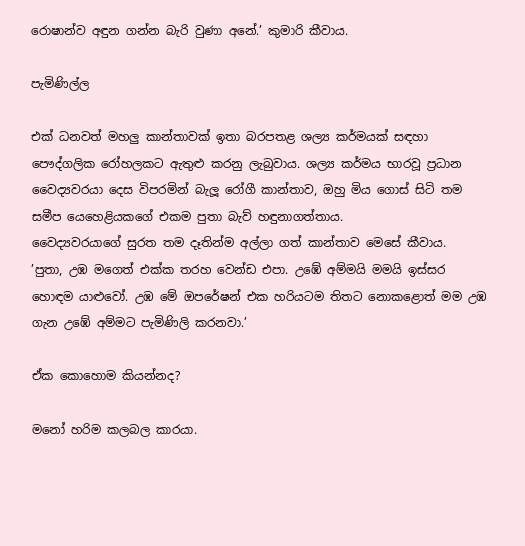රොෂාන්ව අඳුන ගන්න බැරි වුණා අනේ.’ කුමාරි කීවාය.

පැමිණිල්ල

එක් ධනවත් මහලු කාන්තාවක් ඉතා බරපතළ ශල්‍ය කර්මයක් සඳහා පෞද්ගලික රෝහලකට ඇතුළු කරනු ලැබුවාය. ශල්‍ය කර්මය භාරවූ ප්‍රධාන වෛද්‍යවරයා දෙස විපරමින් බැලූ රෝගී කාන්තාව, ඔහු මිය ගොස් සිටි තම සමීප යෙහෙළියකගේ එකම පුතා බැව් හඳුනාගත්තාය.
වෛද්‍යවරයාගේ සුරත තම දෑතින්ම අල්ලා ගත් කාන්තාව මෙසේ කීවාය.
’පුතා, උඹ මගෙත් එක්ක තරහ වෙන්ඩ එපා. උඹේ අම්මයි මමයි ඉස්සර හොඳම යාළුවෝ. උඹ මේ ඔපරේෂන් එක හරියටම තිතට නොකළොත් මම උඹ ගැන උඹේ අම්මට පැමිණිලි කරනවා.’

ඒක කොහොම කියන්නද?

මනෝ හරිම කලබල කාරයා.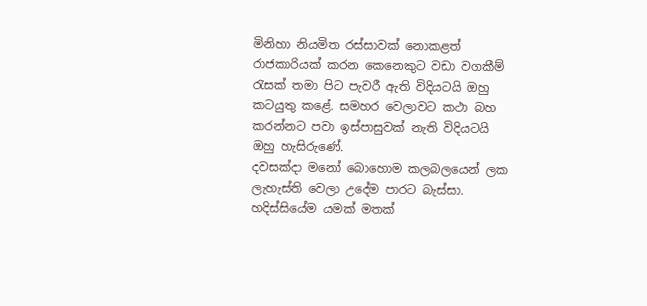මිනිහා නියමිත රස්සාවක් නොකළත් රාජකාරියක් කරන කෙනෙකුට වඩා වගකීම් රැසක් තමා පිට පැවරී ඇති විදියටයි ඔහු කටයුතු කළේ. සමහර වෙලාවට කථා බහ කරන්නට පවා ඉස්පාසුවක් නැති විදියටයි ඔහු හැසිරුණේ.
දවසක්දා මනෝ බොහොම කලබලයෙන් ලක ලැහැස්ති වෙලා උදේම පාරට බැස්සා. හදිස්සියේම යමක් මතක්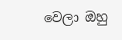වෙලා ඔහු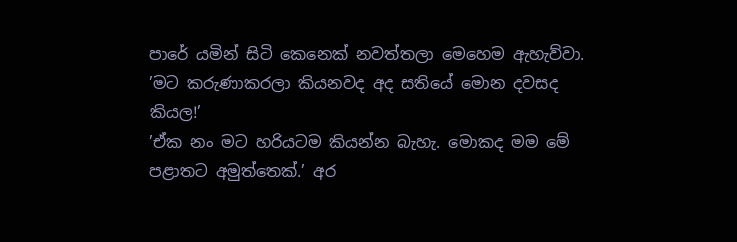පාරේ යමින් සිටි කෙනෙක් නවත්තලා මෙහෙම ඇහැව්වා.
’මට කරුණාකරලා කියනවද අද සතියේ මොන දවසද කියල!’
’ඒක නං මට හරියටම කියන්න බැහැ. මොකද මම මේ පළාතට අමුත්තෙක්.’ අර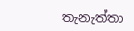තැනැත්තා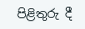පිළිතුරු දී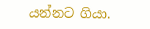යන්නට ගියා.